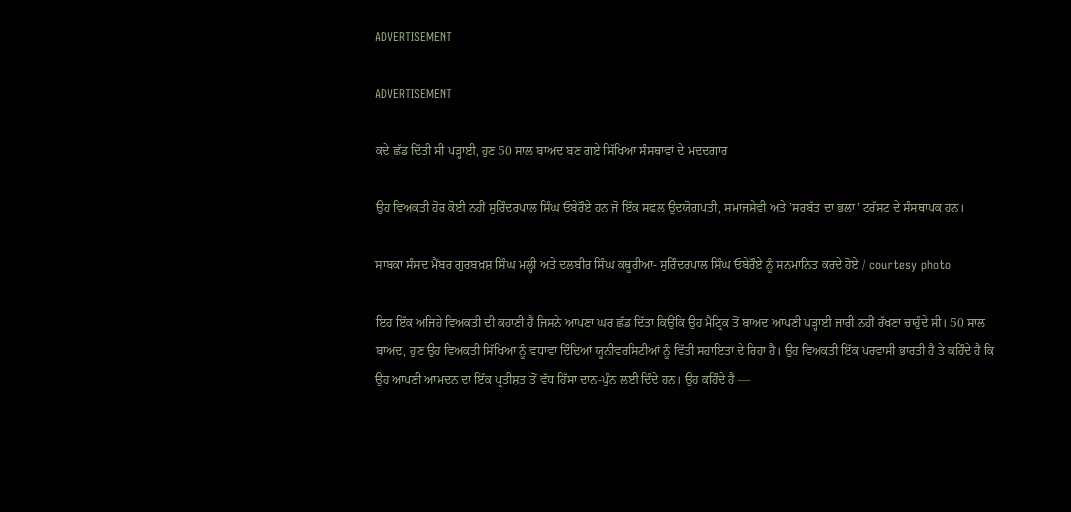ADVERTISEMENT

ADVERTISEMENT

ਕਦੇ ਛੱਡ ਦਿੱਤੀ ਸੀ ਪੜ੍ਹਾਈ, ਹੁਣ 50 ਸਾਲ ਬਾਅਦ ਬਣ ਗਏ ਸਿੱਖਿਆ ਸੰਸਥਾਵਾਂ ਦੇ ਮਦਦਗਾਰ

ਉਹ ਵਿਅਕਤੀ ਹੋਰ ਕੋਈ ਨਹੀਂ ਸੁਰਿੰਦਰਪਾਲ ਸਿੰਘ ਓਬੇਰੌਏ ਹਨ ਜੋ ਇੱਕ ਸਫਲ ਉਦਯੋਗਪਤੀ, ਸਮਾਜਸੇਵੀ ਅਤੇ 'ਸਰਬੱਤ ਦਾ ਭਲਾ' ਟਰੱਸਟ ਦੇ ਸੰਸਥਾਪਕ ਹਨ।

ਸਾਬਕਾ ਸੰਸਦ ਮੈਂਬਰ ਗੁਰਬਖ਼ਸ਼ ਸਿੰਘ ਮਲ੍ਹੀ ਅਤੇ ਦਲਬੀਰ ਸਿੰਘ ਕਥੂਰੀਆ- ਸੁਰਿੰਦਰਪਾਲ ਸਿੰਘ ਓਬੇਰੌਏ ਨੂੰ ਸਨਮਾਨਿਤ ਕਰਦੇ ਹੋਏ / courtesy photo

ਇਹ ਇੱਕ ਅਜਿਹੇ ਵਿਅਕਤੀ ਦੀ ਕਹਾਣੀ ਹੈ ਜਿਸਨੇ ਆਪਣਾ ਘਰ ਛੱਡ ਦਿੱਤਾ ਕਿਉਂਕਿ ਉਹ ਮੈਟ੍ਰਿਕ ਤੋਂ ਬਾਅਦ ਆਪਣੀ ਪੜ੍ਹਾਈ ਜਾਰੀ ਨਹੀਂ ਰੱਖਣਾ ਚਾਹੁੰਦੇ ਸੀ। 50 ਸਾਲ ਬਾਅਦ, ਹੁਣ ਉਹ ਵਿਅਕਤੀ ਸਿੱਖਿਆ ਨੂੰ ਵਧਾਵਾ ਦਿੰਦਿਆਂ ਯੂਨੀਵਰਸਿਟੀਆਂ ਨੂੰ ਵਿੱਤੀ ਸਹਾਇਤਾ ਦੇ ਰਿਹਾ ਹੈ। ਉਹ ਵਿਅਕਤੀ ਇੱਕ ਪਰਵਾਸੀ ਭਾਰਤੀ ਹੈ ਤੇ ਕਹਿੰਦੇ ਹੈ ਕਿ ਉਹ ਆਪਣੀ ਆਮਦਨ ਦਾ ਇੱਕ ਪ੍ਰਤੀਸ਼ਤ ਤੋਂ ਵੱਧ ਹਿੱਸਾ ਦਾਨ-ਪੁੰਨ ਲਈ ਦਿੰਦੇ ਹਨ। ਉਹ ਕਹਿੰਦੇ ਹੈ —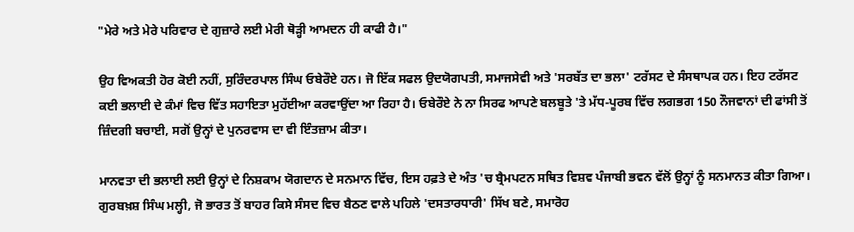"ਮੇਰੇ ਅਤੇ ਮੇਰੇ ਪਰਿਵਾਰ ਦੇ ਗੁਜ਼ਾਰੇ ਲਈ ਮੇਰੀ ਥੋੜ੍ਹੀ ਆਮਦਨ ਹੀ ਕਾਫੀ ਹੈ।"

ਉਹ ਵਿਅਕਤੀ ਹੋਰ ਕੋਈ ਨਹੀਂ, ਸੁਰਿੰਦਰਪਾਲ ਸਿੰਘ ਓਬੇਰੌਏ ਹਨ। ਜੋ ਇੱਕ ਸਫਲ ਉਦਯੋਗਪਤੀ, ਸਮਾਜਸੇਵੀ ਅਤੇ 'ਸਰਬੱਤ ਦਾ ਭਲਾ' ਟਰੱਸਟ ਦੇ ਸੰਸਥਾਪਕ ਹਨ। ਇਹ ਟਰੱਸਟ ਕਈ ਭਲਾਈ ਦੇ ਕੰਮਾਂ ਵਿਚ ਵਿੱਤ ਸਹਾਇਤਾ ਮੁਹੱਈਆ ਕਰਵਾਉਂਦਾ ਆ ਰਿਹਾ ਹੈ। ਓਬੇਰੌਏ ਨੇ ਨਾ ਸਿਰਫ ਆਪਣੇ ਬਲਬੂਤੇ 'ਤੇ ਮੱਧ-ਪੂਰਬ ਵਿੱਚ ਲਗਭਗ 150 ਨੌਜਵਾਨਾਂ ਦੀ ਫਾਂਸੀ ਤੋਂ ਜ਼ਿੰਦਗੀ ਬਚਾਈ, ਸਗੋਂ ਉਨ੍ਹਾਂ ਦੇ ਪੁਨਰਵਾਸ ਦਾ ਵੀ ਇੰਤਜ਼ਾਮ ਕੀਤਾ।

ਮਾਨਵਤਾ ਦੀ ਭਲਾਈ ਲਈ ਉਨ੍ਹਾਂ ਦੇ ਨਿਸ਼ਕਾਮ ਯੋਗਦਾਨ ਦੇ ਸਨਮਾਨ ਵਿੱਚ, ਇਸ ਹਫ਼ਤੇ ਦੇ ਅੰਤ 'ਚ ਬ੍ਰੈਮਪਟਨ ਸਥਿਤ ਵਿਸ਼ਵ ਪੰਜਾਬੀ ਭਵਨ ਵੱਲੋਂ ਉਨ੍ਹਾਂ ਨੂੰ ਸਨਮਾਨਤ ਕੀਤਾ ਗਿਆ। ਗੁਰਬਖ਼ਸ਼ ਸਿੰਘ ਮਲ੍ਹੀ, ਜੋ ਭਾਰਤ ਤੋਂ ਬਾਹਰ ਕਿਸੇ ਸੰਸਦ ਵਿਚ ਬੈਠਣ ਵਾਲੇ ਪਹਿਲੇ 'ਦਸਤਾਰਧਾਰੀ' ਸਿੱਖ ਬਣੇ, ਸਮਾਰੋਹ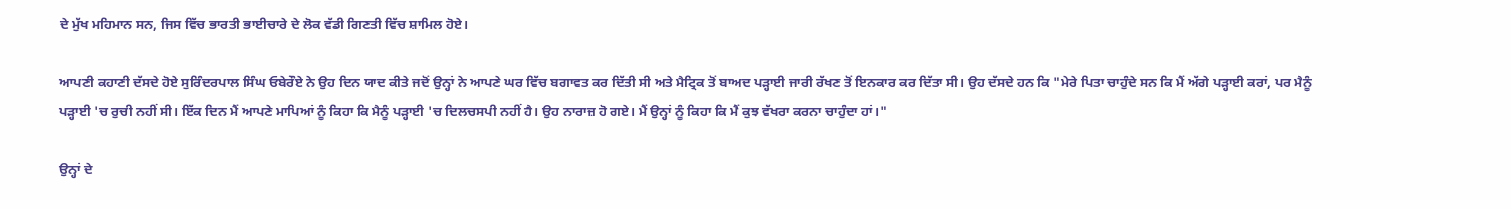ਦੇ ਮੁੱਖ ਮਹਿਮਾਨ ਸਨ, ਜਿਸ ਵਿੱਚ ਭਾਰਤੀ ਭਾਈਚਾਰੇ ਦੇ ਲੋਕ ਵੱਡੀ ਗਿਣਤੀ ਵਿੱਚ ਸ਼ਾਮਿਲ ਹੋਏ।

ਆਪਣੀ ਕਹਾਣੀ ਦੱਸਦੇ ਹੋਏ ਸੁਰਿੰਦਰਪਾਲ ਸਿੰਘ ਓਬੇਰੌਏ ਨੇ ਉਹ ਦਿਨ ਯਾਦ ਕੀਤੇ ਜਦੋਂ ਉਨ੍ਹਾਂ ਨੇ ਆਪਣੇ ਘਰ ਵਿੱਚ ਬਗਾਵਤ ਕਰ ਦਿੱਤੀ ਸੀ ਅਤੇ ਮੈਟ੍ਰਿਕ ਤੋਂ ਬਾਅਦ ਪੜ੍ਹਾਈ ਜਾਰੀ ਰੱਖਣ ਤੋਂ ਇਨਕਾਰ ਕਰ ਦਿੱਤਾ ਸੀ। ਉਹ ਦੱਸਦੇ ਹਨ ਕਿ "ਮੇਰੇ ਪਿਤਾ ਚਾਹੁੰਦੇ ਸਨ ਕਿ ਮੈਂ ਅੱਗੇ ਪੜ੍ਹਾਈ ਕਰਾਂ, ਪਰ ਮੈਨੂੰ ਪੜ੍ਹਾਈ 'ਚ ਰੁਚੀ ਨਹੀਂ ਸੀ। ਇੱਕ ਦਿਨ ਮੈਂ ਆਪਣੇ ਮਾਪਿਆਂ ਨੂੰ ਕਿਹਾ ਕਿ ਮੈਨੂੰ ਪੜ੍ਹਾਈ 'ਚ ਦਿਲਚਸਪੀ ਨਹੀਂ ਹੈ। ਉਹ ਨਾਰਾਜ਼ ਹੋ ਗਏ। ਮੈਂ ਉਨ੍ਹਾਂ ਨੂੰ ਕਿਹਾ ਕਿ ਮੈਂ ਕੁਝ ਵੱਖਰਾ ਕਰਨਾ ਚਾਹੁੰਦਾ ਹਾਂ।"

ਉਨ੍ਹਾਂ ਦੇ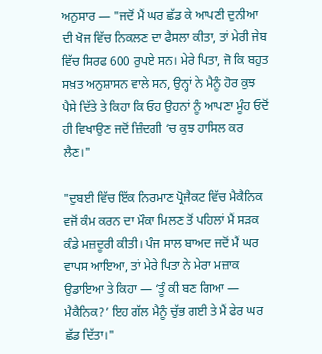ਅਨੁਸਾਰ — "ਜਦੋਂ ਮੈਂ ਘਰ ਛੱਡ ਕੇ ਆਪਣੀ ਦੁਨੀਆ ਦੀ ਖੋਜ ਵਿੱਚ ਨਿਕਲਣ ਦਾ ਫੈਸਲਾ ਕੀਤਾ, ਤਾਂ ਮੇਰੀ ਜੇਬ ਵਿੱਚ ਸਿਰਫ 600 ਰੁਪਏ ਸਨ। ਮੇਰੇ ਪਿਤਾ, ਜੋ ਕਿ ਬਹੁਤ ਸਖ਼ਤ ਅਨੁਸ਼ਾਸਨ ਵਾਲੇ ਸਨ, ਉਨ੍ਹਾਂ ਨੇ ਮੈਨੂੰ ਹੋਰ ਕੁਝ ਪੈਸੇ ਦਿੱਤੇ ਤੇ ਕਿਹਾ ਕਿ ਓਹ ਉਹਨਾਂ ਨੂੰ ਆਪਣਾ ਮੂੰਹ ਓਦੋਂ ਹੀ ਵਿਖਾਉਣ ਜਦੋਂ ਜ਼ਿੰਦਗੀ ‘ਚ ਕੁਝ ਹਾਸਿਲ ਕਰ ਲੈਣ।"

"ਦੁਬਈ ਵਿੱਚ ਇੱਕ ਨਿਰਮਾਣ ਪ੍ਰੋਜੈਕਟ ਵਿੱਚ ਮੈਕੈਨਿਕ ਵਜੋਂ ਕੰਮ ਕਰਨ ਦਾ ਮੌਕਾ ਮਿਲਣ ਤੋਂ ਪਹਿਲਾਂ ਮੈਂ ਸੜਕ ਕੰਡੇ ਮਜ਼ਦੂਰੀ ਕੀਤੀ। ਪੰਜ ਸਾਲ ਬਾਅਦ ਜਦੋਂ ਮੈਂ ਘਰ ਵਾਪਸ ਆਇਆ, ਤਾਂ ਮੇਰੇ ਪਿਤਾ ਨੇ ਮੇਰਾ ਮਜ਼ਾਕ ਉਡਾਇਆ ਤੇ ਕਿਹਾ — ‘ਤੂੰ ਕੀ ਬਣ ਗਿਆ — ਮੈਕੈਨਿਕ?’ ਇਹ ਗੱਲ ਮੈਨੂੰ ਚੁੱਭ ਗਈ ਤੇ ਮੈਂ ਫੇਰ ਘਰ ਛੱਡ ਦਿੱਤਾ।"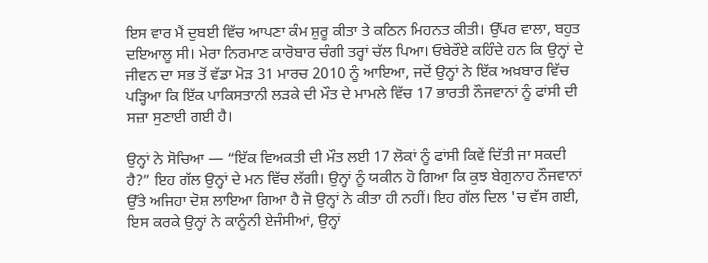ਇਸ ਵਾਰ ਮੈਂ ਦੁਬਈ ਵਿੱਚ ਆਪਣਾ ਕੰਮ ਸ਼ੁਰੂ ਕੀਤਾ ਤੇ ਕਠਿਨ ਮਿਹਨਤ ਕੀਤੀ। ਉੱਪਰ ਵਾਲਾ, ਬਹੁਤ ਦਇਆਲੂ ਸੀ। ਮੇਰਾ ਨਿਰਮਾਣ ਕਾਰੋਬਾਰ ਚੰਗੀ ਤਰ੍ਹਾਂ ਚੱਲ ਪਿਆ। ਓਬੇਰੌਏ ਕਹਿੰਦੇ ਹਨ ਕਿ ਉਨ੍ਹਾਂ ਦੇ ਜੀਵਨ ਦਾ ਸਭ ਤੋਂ ਵੱਡਾ ਮੋੜ 31 ਮਾਰਚ 2010 ਨੂੰ ਆਇਆ, ਜਦੋਂ ਉਨ੍ਹਾਂ ਨੇ ਇੱਕ ਅਖ਼ਬਾਰ ਵਿੱਚ ਪੜ੍ਹਿਆ ਕਿ ਇੱਕ ਪਾਕਿਸਤਾਨੀ ਲੜਕੇ ਦੀ ਮੌਤ ਦੇ ਮਾਮਲੇ ਵਿੱਚ 17 ਭਾਰਤੀ ਨੌਜਵਾਨਾਂ ਨੂੰ ਫਾਂਸੀ ਦੀ ਸਜ਼ਾ ਸੁਣਾਈ ਗਈ ਹੈ।

ਉਨ੍ਹਾਂ ਨੇ ਸੋਚਿਆ — “ਇੱਕ ਵਿਅਕਤੀ ਦੀ ਮੌਤ ਲਈ 17 ਲੋਕਾਂ ਨੂੰ ਫਾਂਸੀ ਕਿਵੇਂ ਦਿੱਤੀ ਜਾ ਸਕਦੀ ਹੈ?” ਇਹ ਗੱਲ ਉਨ੍ਹਾਂ ਦੇ ਮਨ ਵਿੱਚ ਲੱਗੀ। ਉਨ੍ਹਾਂ ਨੂੰ ਯਕੀਨ ਹੋ ਗਿਆ ਕਿ ਕੁਝ ਬੇਗੁਨਾਹ ਨੌਜਵਾਨਾਂ ਉੱਤੇ ਅਜਿਹਾ ਦੋਸ਼ ਲਾਇਆ ਗਿਆ ਹੈ ਜੋ ਉਨ੍ਹਾਂ ਨੇ ਕੀਤਾ ਹੀ ਨਹੀਂ। ਇਹ ਗੱਲ ਦਿਲ 'ਚ ਵੱਸ ਗਈ, ਇਸ ਕਰਕੇ ਉਨ੍ਹਾਂ ਨੇ ਕਾਨੂੰਨੀ ਏਜੰਸੀਆਂ, ਉਨ੍ਹਾਂ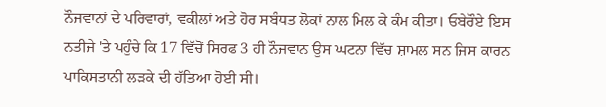ਨੌਜਵਾਨਾਂ ਦੇ ਪਰਿਵਾਰਾਂ, ਵਕੀਲਾਂ ਅਤੇ ਹੋਰ ਸਬੰਧਤ ਲੋਕਾਂ ਨਾਲ ਮਿਲ ਕੇ ਕੰਮ ਕੀਤਾ। ਓਬੇਰੌਏ ਇਸ ਨਤੀਜੇ 'ਤੇ ਪਹੁੰਚੇ ਕਿ 17 ਵਿੱਚੋਂ ਸਿਰਫ 3 ਹੀ ਨੌਜਵਾਨ ਉਸ ਘਟਨਾ ਵਿੱਚ ਸ਼ਾਮਲ ਸਨ ਜਿਸ ਕਾਰਨ ਪਾਕਿਸਤਾਨੀ ਲੜਕੇ ਦੀ ਹੱਤਿਆ ਹੋਈ ਸੀ।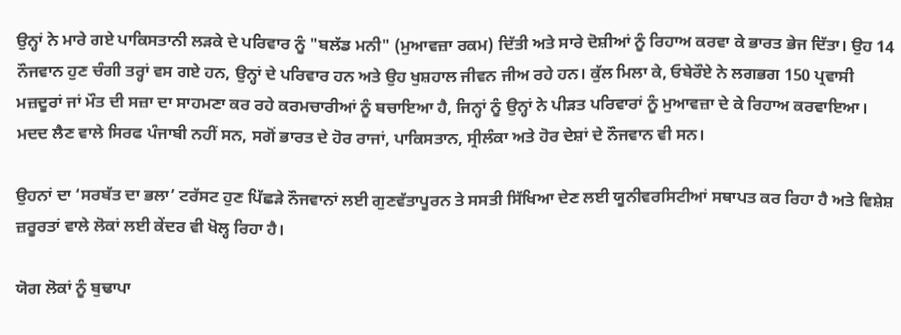ਉਨ੍ਹਾਂ ਨੇ ਮਾਰੇ ਗਏ ਪਾਕਿਸਤਾਨੀ ਲੜਕੇ ਦੇ ਪਰਿਵਾਰ ਨੂੰ "ਬਲੱਡ ਮਨੀ" (ਮੁਆਵਜ਼ਾ ਰਕਮ) ਦਿੱਤੀ ਅਤੇ ਸਾਰੇ ਦੋਸ਼ੀਆਂ ਨੂੰ ਰਿਹਾਅ ਕਰਵਾ ਕੇ ਭਾਰਤ ਭੇਜ ਦਿੱਤਾ। ਉਹ 14 ਨੌਜਵਾਨ ਹੁਣ ਚੰਗੀ ਤਰ੍ਹਾਂ ਵਸ ਗਏ ਹਨ, ਉਨ੍ਹਾਂ ਦੇ ਪਰਿਵਾਰ ਹਨ ਅਤੇ ਉਹ ਖੁਸ਼ਹਾਲ ਜੀਵਨ ਜੀਅ ਰਹੇ ਹਨ। ਕੁੱਲ ਮਿਲਾ ਕੇ, ਓਬੇਰੌਏ ਨੇ ਲਗਭਗ 150 ਪ੍ਰਵਾਸੀ ਮਜ਼ਦੂਰਾਂ ਜਾਂ ਮੌਤ ਦੀ ਸਜ਼ਾ ਦਾ ਸਾਹਮਣਾ ਕਰ ਰਹੇ ਕਰਮਚਾਰੀਆਂ ਨੂੰ ਬਚਾਇਆ ਹੈ, ਜਿਨ੍ਹਾਂ ਨੂੰ ਉਨ੍ਹਾਂ ਨੇ ਪੀੜਤ ਪਰਿਵਾਰਾਂ ਨੂੰ ਮੁਆਵਜ਼ਾ ਦੇ ਕੇ ਰਿਹਾਅ ਕਰਵਾਇਆ। ਮਦਦ ਲੈਣ ਵਾਲੇ ਸਿਰਫ ਪੰਜਾਬੀ ਨਹੀਂ ਸਨ, ਸਗੋਂ ਭਾਰਤ ਦੇ ਹੋਰ ਰਾਜਾਂ, ਪਾਕਿਸਤਾਨ, ਸ੍ਰੀਲੰਕਾ ਅਤੇ ਹੋਰ ਦੇਸ਼ਾਂ ਦੇ ਨੌਜਵਾਨ ਵੀ ਸਨ।

ਉਹਨਾਂ ਦਾ ‘ਸਰਬੱਤ ਦਾ ਭਲਾ’ ਟਰੱਸਟ ਹੁਣ ਪਿੱਛੜੇ ਨੌਜਵਾਨਾਂ ਲਈ ਗੁਣਵੱਤਾਪੂਰਨ ਤੇ ਸਸਤੀ ਸਿੱਖਿਆ ਦੇਣ ਲਈ ਯੂਨੀਵਰਸਿਟੀਆਂ ਸਥਾਪਤ ਕਰ ਰਿਹਾ ਹੈ ਅਤੇ ਵਿਸ਼ੇਸ਼ ਜ਼ਰੂਰਤਾਂ ਵਾਲੇ ਲੋਕਾਂ ਲਈ ਕੇਂਦਰ ਵੀ ਖੋਲ੍ਹ ਰਿਹਾ ਹੈ।

ਯੋਗ ਲੋਕਾਂ ਨੂੰ ਬੁਢਾਪਾ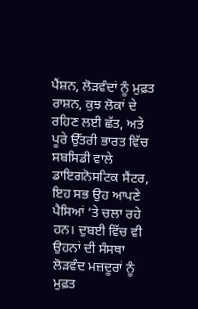ਪੈਂਸ਼ਨ, ਲੋੜਵੰਦਾਂ ਨੂੰ ਮੁਫ਼ਤ ਰਾਸ਼ਨ, ਕੁਝ ਲੋਕਾਂ ਦੇ ਰਹਿਣ ਲਈ ਛੱਤ, ਅਤੇ ਪੂਰੇ ਉੱਤਰੀ ਭਾਰਤ ਵਿੱਚ ਸਬਸਿਡੀ ਵਾਲੇ ਡਾਇਗਨੋਸਟਿਕ ਸੈਂਟਰ, ਇਹ ਸਭ ਉਹ ਆਪਣੇ ਪੈਸਿਆਂ ‘ਤੇ ਚਲਾ ਰਹੇ ਹਨ। ਦੁਬਈ ਵਿੱਚ ਵੀ ਉਹਨਾਂ ਦੀ ਸੰਸਥਾ ਲੋੜਵੰਦ ਮਜ਼ਦੂਰਾਂ ਨੂੰ ਮੁਫ਼ਤ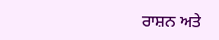ਰਾਸ਼ਨ ਅਤੇ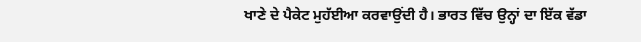ਖਾਣੇ ਦੇ ਪੈਕੇਟ ਮੁਹੱਈਆ ਕਰਵਾਉਂਦੀ ਹੈ। ਭਾਰਤ ਵਿੱਚ ਉਨ੍ਹਾਂ ਦਾ ਇੱਕ ਵੱਡਾ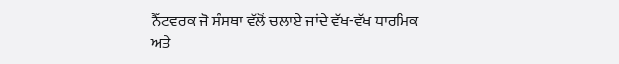ਨੈੱਟਵਰਕ ਜੋ ਸੰਸਥਾ ਵੱਲੋਂ ਚਲਾਏ ਜਾਂਦੇ ਵੱਖ-ਵੱਖ ਧਾਰਮਿਕ ਅਤੇ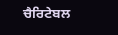ਚੈਰਿਟੇਬਲ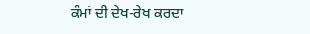ਕੰਮਾਂ ਦੀ ਦੇਖ-ਰੇਖ ਕਰਦਾ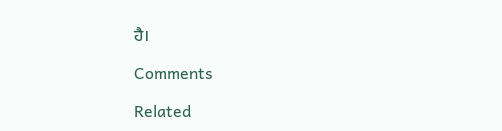ਹੈ।

Comments

Related